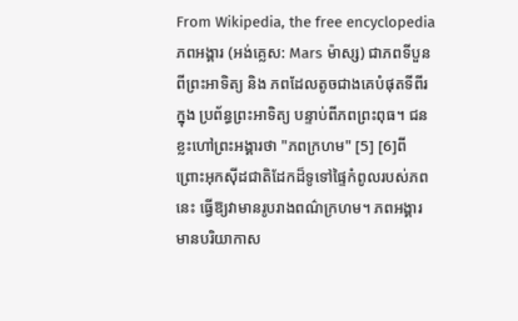From Wikipedia, the free encyclopedia
ភពអង្គារ (អង់គ្លេស: Mars ម៉ាស្ស) ជាភពទីបួន ពីព្រះអាទិត្យ និង ភពដែលតូចជាងគេបំផុតទីពីរ ក្នុង ប្រព័ន្ធព្រះអាទិត្យ បន្ទាប់ពីភពព្រះពុធ។ ជនខ្លះហៅព្រះអង្គារថា "ភពក្រហម" [5] [6]ពីព្រោះអុកស៊ីដជាតិដែកដ៏ទូទៅផ្ទៃកំពូលរបស់ភពនេះ ធ្វើឱ្យវាមានរូបរាងពណ៌ក្រហម។ ភពអង្គារមានបរិយាកាស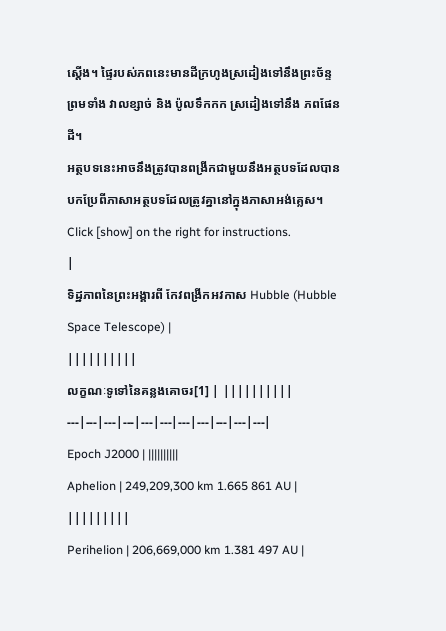ស្ដេីង។ ផ្ទៃរបស់ភពនេះមានដីក្រហូងស្រដៀងទៅនឹងព្រះច័ន្ទ ព្រមទាំង វាលខ្សាច់ និង ប៉ូលទឹកកក ស្រដៀងទៅនឹង ភពផែនដី។
អត្ថបទនេះអាចនឹងត្រូវបានពង្រីកជាមួយនឹងអត្ថបទដែលបានបកប្រែពីភាសាអត្ថបទដែលត្រូវគ្នានៅក្នុងភាសាអង់គ្លេស។ Click [show] on the right for instructions.
|
ទិដ្ឋភាពនៃព្រះអង្គារពី កែវពង្រីកអវកាស Hubble (Hubble Space Telescope) |
||||||||||
លក្ខណៈទូទៅនៃគន្លងគោចរ[1] | ||||||||||
---|---|---|---|---|---|---|---|---|---|---|
Epoch J2000 | ||||||||||
Aphelion | 249,209,300 km 1.665 861 AU |
|||||||||
Perihelion | 206,669,000 km 1.381 497 AU |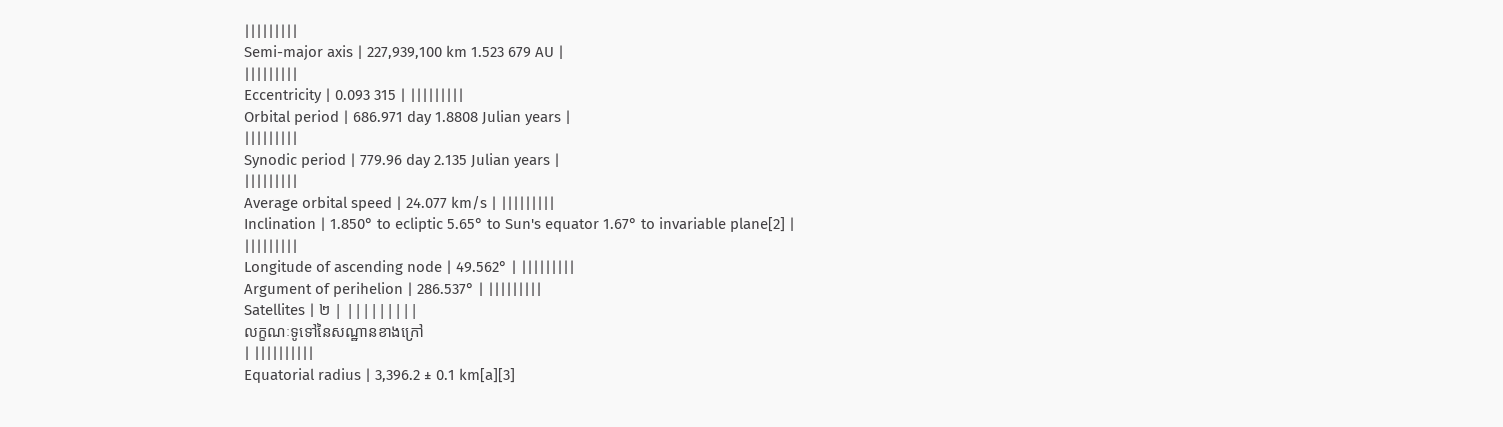|||||||||
Semi-major axis | 227,939,100 km 1.523 679 AU |
|||||||||
Eccentricity | 0.093 315 | |||||||||
Orbital period | 686.971 day 1.8808 Julian years |
|||||||||
Synodic period | 779.96 day 2.135 Julian years |
|||||||||
Average orbital speed | 24.077 km/s | |||||||||
Inclination | 1.850° to ecliptic 5.65° to Sun's equator 1.67° to invariable plane[2] |
|||||||||
Longitude of ascending node | 49.562° | |||||||||
Argument of perihelion | 286.537° | |||||||||
Satellites | ២ | |||||||||
លក្ខណៈទូទៅនៃសណ្ឋានខាងក្រៅ
| ||||||||||
Equatorial radius | 3,396.2 ± 0.1 km[a][3]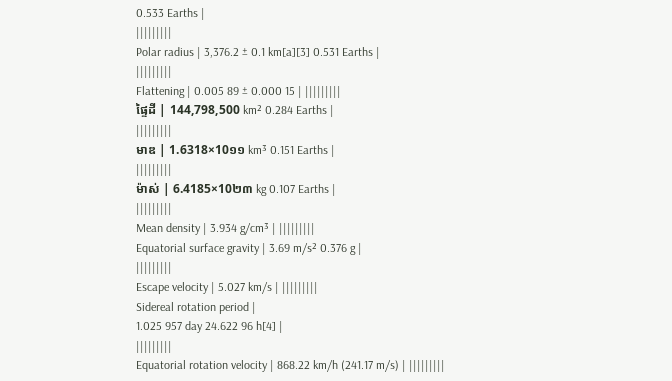0.533 Earths |
|||||||||
Polar radius | 3,376.2 ± 0.1 km[a][3] 0.531 Earths |
|||||||||
Flattening | 0.005 89 ± 0.000 15 | |||||||||
ផ្ទៃដី | 144,798,500 km² 0.284 Earths |
|||||||||
មាឌ | 1.6318×10១១ km³ 0.151 Earths |
|||||||||
ម៉ាស់ | 6.4185×10២៣ kg 0.107 Earths |
|||||||||
Mean density | 3.934 g/cm³ | |||||||||
Equatorial surface gravity | 3.69 m/s² 0.376 g |
|||||||||
Escape velocity | 5.027 km/s | |||||||||
Sidereal rotation period |
1.025 957 day 24.622 96 h[4] |
|||||||||
Equatorial rotation velocity | 868.22 km/h (241.17 m/s) | |||||||||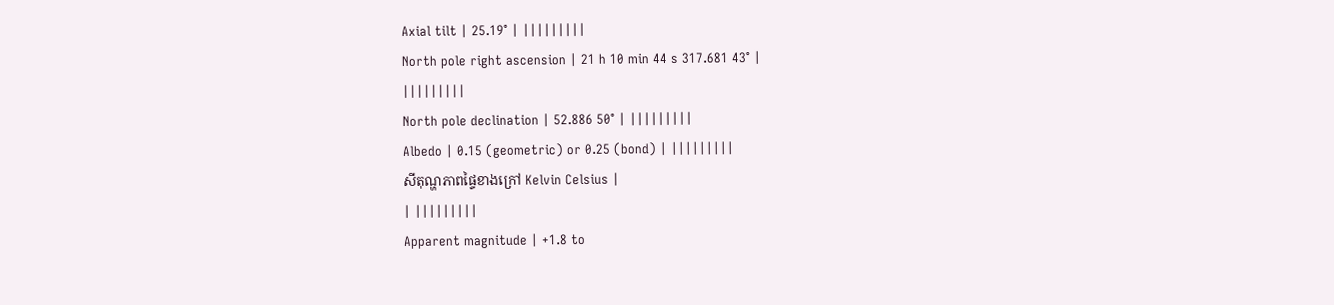Axial tilt | 25.19° | |||||||||
North pole right ascension | 21 h 10 min 44 s 317.681 43° |
|||||||||
North pole declination | 52.886 50° | |||||||||
Albedo | 0.15 (geometric) or 0.25 (bond) | |||||||||
សីតុណ្ហភាពផ្ទៃខាងក្រៅ Kelvin Celsius |
| |||||||||
Apparent magnitude | +1.8 to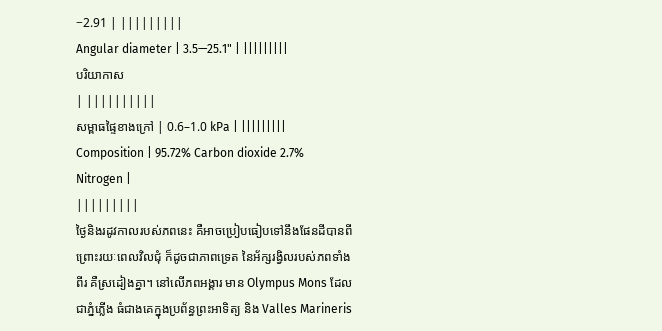−2.91 | |||||||||
Angular diameter | 3.5—25.1" | |||||||||
បរិយាកាស
| ||||||||||
សម្ពាធផ្ទៃខាងក្រៅ | 0.6–1.0 kPa | |||||||||
Composition | 95.72% Carbon dioxide 2.7% Nitrogen |
|||||||||
ថ្ងៃនិងរដូវកាលរបស់ភពនេះ គឺអាចប្រៀបធៀបទៅនឹងផែនដីបានពីព្រោះរយៈពេលវិលជុំ ក៏ដូចជាភាពទ្រេត នៃអ័ក្សរង្វិលរបស់ភពទាំងពីរ គឺស្រដៀងគ្នា។ នៅលេីភពអង្គារ មាន Olympus Mons ដែលជាភ្នំភ្លើង ធំជាងគេក្នុងប្រព័ន្ធព្រះអាទិត្យ និង Valles Marineris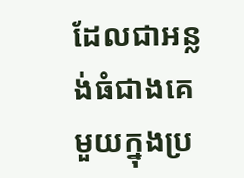ដែលជាអន្លង់ធំជាងគេមួយក្នុងប្រ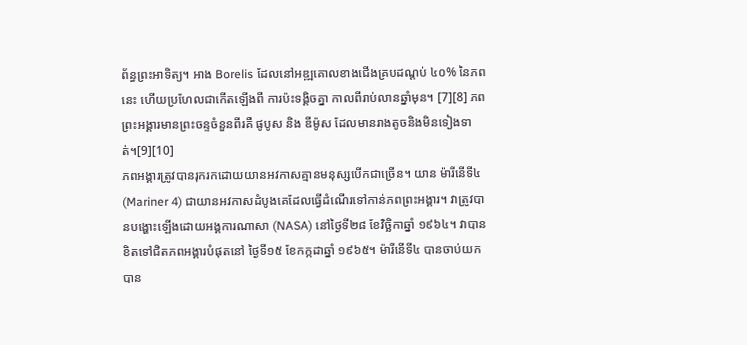ព័ន្ធព្រះអាទិត្យ។ អាង Borelis ដែលនៅអឌ្ឍគោលខាងជើងគ្របដណ្តប់ ៤០% នៃភពនេះ ហើយប្រហែលជាកេីតឡើងពី ការប៉ះទង្គិចគ្នា កាលពីរាប់លានឆ្នាំមុន។ [7][8] ភពព្រះអង្គារមានព្រះចន្ទចំនួនពីរគឺ ផូបូស និង ឌីម៉ូស ដែលមានរាងតូចនិងមិនទៀងទាត់។[9][10]
ភពអង្គារត្រូវបានរុករកដោយយានអវកាសគ្មានមនុស្សបើកជាច្រើន។ យាន ម៉ារីនេីទី៤ (Mariner 4) ជាយានអវកាសដំបូងគេដែលធ្វើដំណើរទៅកាន់ភពព្រះអង្គារ។ វាត្រូវបានបង្ហោះឡេីងដោយអង្គការណាសា (NASA) នៅថ្ងៃទី២៨ ខែវិច្ឆិកាឆ្នាំ ១៩៦៤។ វាបានខិតទៅជិតភពអង្គារបំផុតនៅ ថ្ងៃទី១៥ ខែកក្កដាឆ្នាំ ១៩៦៥។ ម៉ារីនេីទី៤ បានចាប់យកបាន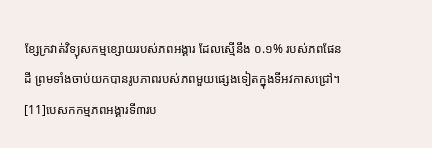ខ្សែក្រវាត់វិទ្យុសកម្មខ្សោយរបស់ភពអង្គារ ដែលស្មេីនឹង ០.១% របស់ភពផែនដី ព្រមទាំងចាប់យកបានរូបភាពរបស់ភពមួយផ្សេងទៀតក្នុងទីអវកាសជ្រៅ។ [11]បេសកកម្មភពអង្គារទី៣រប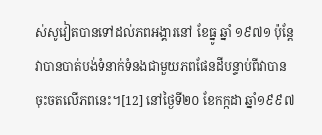ស់សូវៀតបានទៅដល់ភពអង្គារនៅ ខែធ្នូ ឆ្នាំ ១៩៧១ ប៉ុន្តែវាបានបាត់បង់ទំនាក់ទំនងជាមួយភពផែនដីបន្ទាប់ពីវាបានចុះចតលេីភពនេះ។[12] នៅថ្ងៃទី២០ ខែកក្កដា ឆ្នាំ១៩៩៧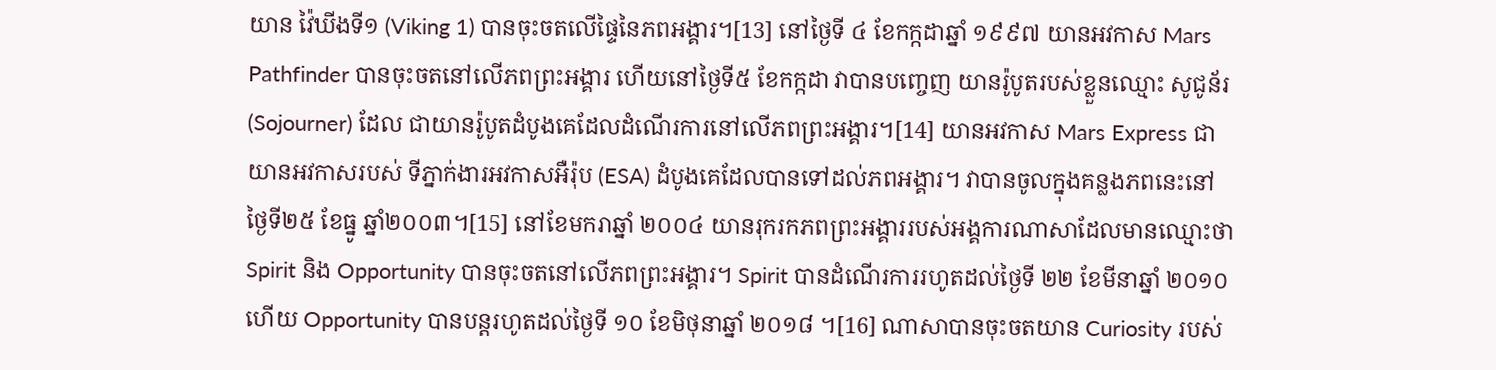យាន វ៉ៃឃីងទី១ (Viking 1) បានចុះចតលើផ្ទៃនៃភពអង្គារ។[13] នៅថ្ងៃទី ៤ ខែកក្កដាឆ្នាំ ១៩៩៧ យានអវកាស Mars Pathfinder បានចុះចតនៅលើភពព្រះអង្គារ ហើយនៅថ្ងៃទី៥ ខែកក្កដា វាបានបញ្ចេញ យានរ៉ូបូតរបស់ខ្លួនឈ្មោះ សូជូន័រ (Sojourner) ដែល ជាយានរ៉ូបូតដំបូងគេដែលដំណើរការនៅលើភពព្រះអង្គារ។[14] យានអវកាស Mars Express ជាយានអវកាសរបស់ ទីភ្នាក់ងារអវកាសអឺរ៉ុប (ESA) ដំបូងគេដែលបានទៅដល់ភពអង្គារ។ វាបានចូលក្នុងគន្លងភពនេះនៅថ្ងៃទី២៥ ខែធ្នូ ឆ្នាំ២០០៣។[15] នៅខែមករាឆ្នាំ ២០០៤ យានរុករកភពព្រះអង្គាររបស់អង្គការណាសាដែលមានឈ្មោះថា Spirit និង Opportunity បានចុះចតនៅលើភពព្រះអង្គារ។ Spirit បានដំណើរការរហូតដល់ថ្ងៃទី ២២ ខែមីនាឆ្នាំ ២០១០ ហើយ Opportunity បានបន្តរហូតដល់ថ្ងៃទី ១០ ខែមិថុនាឆ្នាំ ២០១៨ ។[16] ណាសាបានចុះចតយាន Curiosity របស់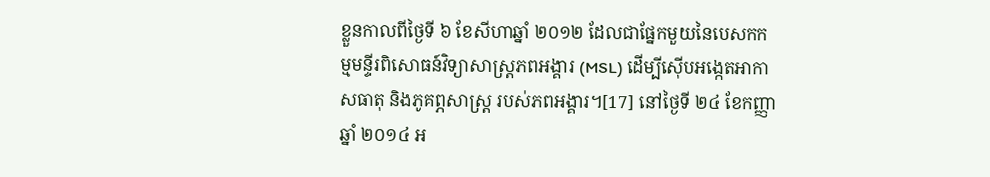ខ្លួនកាលពីថ្ងៃទី ៦ ខែសីហាឆ្នាំ ២០១២ ដែលជាផ្នែកមួយនៃបេសកកម្មមន្ទីរពិសោធន៍វិទ្យាសាស្ត្រភពអង្គារ (MSL) ដើម្បីស៊ើបអង្កេតអាកាសធាតុ និងភូគព្ភសាស្ដ្រ របស់ភពអង្គារ។[17] នៅថ្ងៃទី ២៤ ខែកញ្ញាឆ្នាំ ២០១៤ អ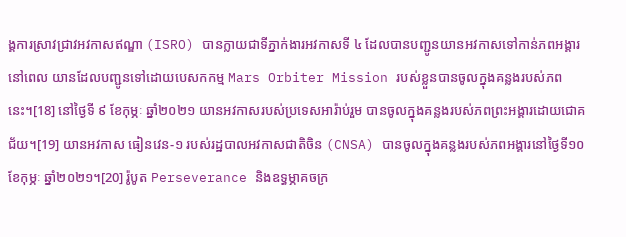ង្គការស្រាវជ្រាវអវកាសឥណ្ឌា (ISRO) បានក្លាយជាទីភ្នាក់ងារអវកាសទី ៤ ដែលបានបញ្ជូនយានអវកាសទៅកាន់ភពអង្គារនៅពេល យានដែលបញ្ជូនទៅដោយបេសកកម្ម Mars Orbiter Mission របស់ខ្លួនបានចូលក្នុងគន្លងរបស់ភពនេះ។[18] នៅថ្ងៃទី ៩ ខែកុម្ភៈ ឆ្នាំ២០២១ យានអវកាសរបស់ប្រទេសអារ៉ាប់រួម បានចូលក្នុងគន្លងរបស់ភពព្រះអង្គារដោយជោគជ័យ។[19] យានអវកាស ធៀនវេន-១ របស់រដ្ឋបាលអវកាសជាតិចិន (CNSA) បានចូលក្នុងគន្លងរបស់ភពអង្គារនៅថ្ងៃទី១០ ខែកុម្ភៈ ឆ្នាំ២០២១។[20] រ៉ូបូត Perseverance និងឧទ្ធម្ភាគចក្រ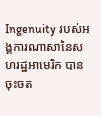Ingenuity របស់អង្គការណាសានៃសហរដ្ឋអាមេរិក បានចុះចត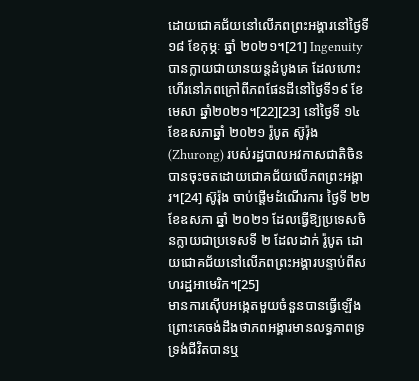ដោយជោគជ័យនៅលើភពព្រះអង្គារនៅថ្ងៃទី ១៨ ខែកុម្ភៈ ឆ្នាំ ២០២១។[21] Ingenuity បានក្លាយជាយានយន្តដំបូងគេ ដែលហោះហើរនៅភពក្រៅពីភពផែនដីនៅថ្ងៃទី១៩ ខែមេសា ឆ្នាំ២០២១។[22][23] នៅថ្ងៃទី ១៤ ខែឧសភាឆ្នាំ ២០២១ រ៉ូបូត ស៊ូរ៉ុង (Zhurong) របស់រដ្ឋបាលអវកាសជាតិចិនបានចុះចតដោយជោគជ័យលើភពព្រះអង្គារ។[24] ស៊ូរ៉ុង ចាប់ផ្ដើមដំណើរការ ថ្ងៃទី ២២ ខែឧសភា ឆ្នាំ ២០២១ ដែលធ្វើឱ្យប្រទេសចិនក្លាយជាប្រទេសទី ២ ដែលដាក់ រ៉ូបូត ដោយជោគជ័យនៅលើភពព្រះអង្គារបន្ទាប់ពីសហរដ្ឋអាមេរិក។[25]
មានការស៊ើបអង្កេតមួយចំនួនបានធ្វើឡើង ព្រោះគេចង់ដឹងថាភពអង្គារមានលទ្ធភាពទ្រទ្រង់ជីវិតបានឬ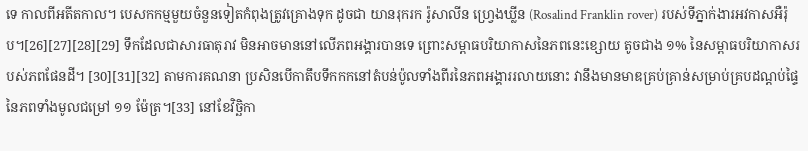ទេ កាលពីអតីតកាល។ បេសកកម្មមួយចំនួនទៀតកំពុងត្រូវគ្រោងទុក ដូចជា យានរុករក រ៉ូសាលីន ហ្វ្រេងឃ្លីន (Rosalind Franklin rover) របស់ទីភ្នាក់ងារអវកាសអឺរ៉ុប។[26][27][28][29] ទឹកដែលជាសារធាតុរាវ មិនអាចមាននៅលើភពអង្គារបានទេ ព្រោះសម្ពាធបរិយាកាសនៃភពនេះខ្សោយ តូចជាង ១% នៃសម្ពាធបរិយាកាសរបស់ភពផែនដី។ [30][31][32] តាមការគណនា ប្រសិនបើកាតឹបទឹកកកនៅតំបន់ប៉ូលទាំងពីរនៃភពអង្គាររលាយនោះ វានឹងមានមាឌគ្រប់គ្រាន់សម្រាប់គ្របដណ្ដប់ផ្ទៃនៃភពទាំងមូលជម្រៅ ១១ ម៉ែត្រ។[33] នៅខែវិច្ឆិកា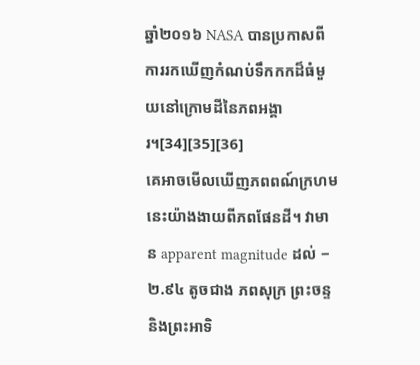ឆ្នាំ២០១៦ NASA បានប្រកាសពីការរកឃើញកំណប់ទឹកកកដ៏ធំមួយនៅក្រោមដីនៃភពអង្គារ។[34][35][36]
គេអាចមើលឃើញភពពណ៍ក្រហមនេះយ៉ាងងាយពីភពផែនដី។ វាមាន apparent magnitude ដល់ −២.៩៤ តូចជាង ភពសុក្រ ព្រះចន្ទ និងព្រះអាទិ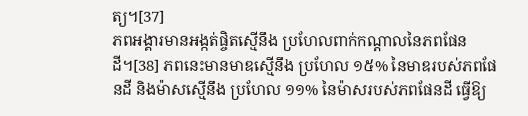ត្យ។[37]
ភពអង្គារមានអង្កត់ផ្ចិតស្មើនឹង ប្រហែលពាក់កណ្ដាលនៃភពផែនដី។[38] ភពនេះមានមាឌស្មើនឹង ប្រហែល ១៥% នៃមាឌរបស់ភពផែនដី និងម៉ាសស្មើនឹង ប្រហែល ១១% នៃម៉ាសរបស់ភពផែនដី ធ្វើឱ្យ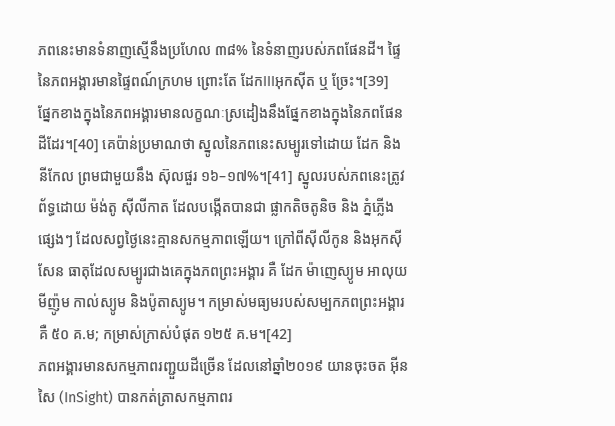ភពនេះមានទំនាញស្មើនឹងប្រហែល ៣៨% នៃទំនាញរបស់ភពផែនដី។ ផ្ទៃនៃភពអង្គារមានផ្ទៃពណ៍ក្រហម ព្រោះតែ ដែកIIIអុកស៊ីត ឬ ច្រែះ។[39]
ផ្នែកខាងក្នុងនៃភពអង្គារមានលក្ខណៈស្រដៀងនឹងផ្នែកខាងក្នុងនៃភពផែនដីដែរ។[40] គេប៉ាន់ប្រមាណថា ស្នូលនៃភពនេះសម្បូរទៅដោយ ដែក និង នីកែល ព្រមជាមួយនឹង ស៊ុលផួរ ១៦–១៧%។[41] ស្នូលរបស់ភពនេះត្រូវព័ទ្ធដោយ ម៉ង់តូ ស៊ីលីកាត ដែលបង្កើតបានជា ផ្លាកតិចតូនិច និង ភ្នំភ្លើងផ្សេងៗ ដែលសព្វថ្ងៃនេះគ្មានសកម្មភាពឡើយ។ ក្រៅពីស៊ីលីកូន និងអុកស៊ីសែន ធាតុដែលសម្បូរជាងគេក្នុងភពព្រះអង្គារ គឺ ដែក ម៉ាញេស្យូម អាលុយមីញ៉ូម កាល់ស្យូម និងប៉ូតាស្យូម។ កម្រាស់មធ្យមរបស់សម្បកភពព្រះអង្គារគឺ ៥០ គ.ម; កម្រាស់ក្រាស់បំផុត ១២៥ គ.ម។[42]
ភពអង្គារមានសកម្មភាពរញ្ជួយដីច្រើន ដែលនៅឆ្នាំ២០១៩ យានចុះចត អ៊ីនសៃ (InSight) បានកត់ត្រាសកម្មភាពរ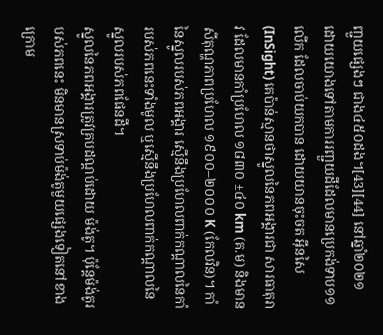ញ្ជួយផ្សេងៗ ជាង៤៥០ដង។[43][44] នៅឆ្នាំ២០២១ ដោយយោងទៅតាមការរញ្ជួយដីដែលមានប្រេកង់ទាប១១លើក ដែលចាប់យកបាន ដោយយានចុះចត អ៊ីនសៃ (InSight) គេប៉ាន់ស្មានថាស្នូលនៃភពអង្គារជា សារធាតុរាវ ដែលមានកាំប្រហែល ១៨៣០ ±៤០ km (គ.ម) និងមានសីតុណ្ហភាពប្រហែល ១៩០០–២០០០ K (កែលវិន)។ កាំនៃស្នូលរបស់ភពអង្គារ ស្មើនឹងប្រហែលពាក់កណ្ដាលនៃកាំរបស់ភពនេះទាំងមូល ឬស្មើនឹងប្រហែលពាក់កណ្ដាលនៃស្នូលរបស់ភពផែនដី។
ស្នូលនៃភពអង្គារត្រូវគ្របដណ្ដប់ដោយ ម៉ង់តូ។ ប៉ុន្តែម៉ង់តូរបស់ភពនេះ មិនមានស្រទាប់ម៉ង់តូមួយផ្សេងទៀតនៅខាងក្រោម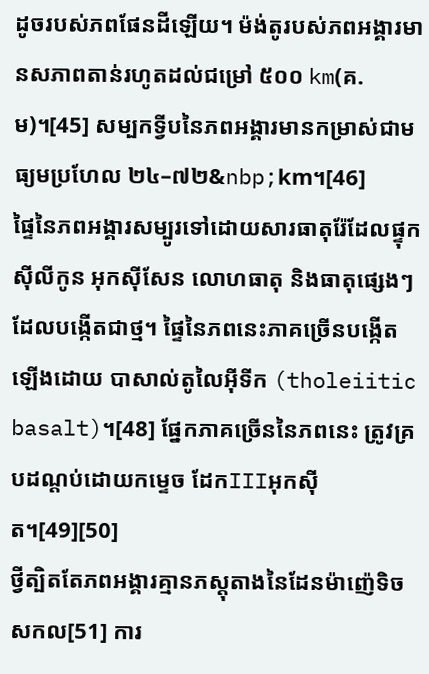ដូចរបស់ភពផែនដីឡើយ។ ម៉ង់តូរបស់ភពអង្គារមានសភាពតាន់រហូតដល់ជម្រៅ ៥០០ km(គ.ម)។[45] សម្បកទ្វីបនៃភពអង្គារមានកម្រាស់ជាមធ្យមប្រហែល ២៤–៧២&nbp;km។[46]
ផ្ទៃនៃភពអង្គារសម្បូរទៅដោយសារធាតុរ៉ែដែលផ្ទុក ស៊ីលីកូន អុកស៊ីសែន លោហធាតុ និងធាតុផ្សេងៗដែលបង្កើតជាថ្ម។ ផ្ទៃនៃភពនេះភាគច្រើនបង្កើតឡើងដោយ បាសាល់តូលៃអ៊ីទីក (tholeiitic basalt)។[48] ផ្នែកភាគច្រើននៃភពនេះ ត្រូវគ្របដណ្ដប់ដោយកម្ទេច ដែកIIIអុកស៊ីត។[49][50]
ថ្វីត្បិតតែភពអង្គារគ្មានភស្តុតាងនៃដែនម៉ាញ៉េទិចសកល[51] ការ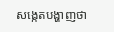សង្កេតបង្ហាញថា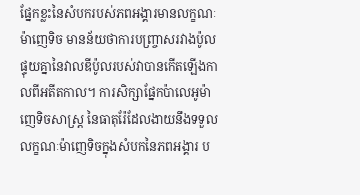ផ្នែកខ្លះនៃសំបករបស់ភពអង្គារមានលក្ខណៈម៉ាញេទិច មានន័យថាការបញ្ច្រាសរវាងប៉ូលផ្ទុយគ្នានៃវាលឌីប៉ូលរបស់វាបានកើតឡើងកាលពីអតីតកាល។ ការសិក្សាផ្នែកប៉ាលេអូម៉ាញេទិចសាស្ត្រ នៃធាតុរ៉ែដែលងាយនឹងទទួលលក្ខណៈម៉ាញេទិចក្នុងសំបកនៃភពអង្គារ ប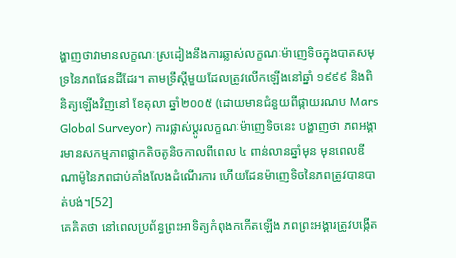ង្ហាញថាវាមានលក្ខណៈស្រដៀងនឹងការឆ្លាស់លក្ខណៈម៉ាញេទិចក្នុងបាតសមុទ្រនៃភពផែនដីដែរ។ តាមទ្រឹស្ដីមួយដែលត្រូវលើកឡើងនៅឆ្នាំ ១៩៩៩ និងពិនិត្យឡើងវិញនៅ ខែតុលា ឆ្នាំ២០០៥ (ដោយមានជំនួយពីផ្កាយរណប Mars Global Surveyor) ការផ្លាស់ប្ដូរលក្ខណៈម៉ាញេទិចនេះ បង្ហាញថា ភពអង្គារមានសកម្មភាពផ្លាកតិចតូនិចកាលពីពេល ៤ ពាន់លានឆ្នាំមុន មុនពេលឌីណាម៉ូនៃភពជាប់គាំងលែងដំណើរការ ហើយដែនម៉ាញេទិចនៃភពត្រូវបានបាត់បង់។[52]
គេគិតថា នៅពេលប្រព័ន្ធព្រះអាទិត្យកំពុងកកើតឡើង ភពព្រះអង្គារត្រូវបង្កើត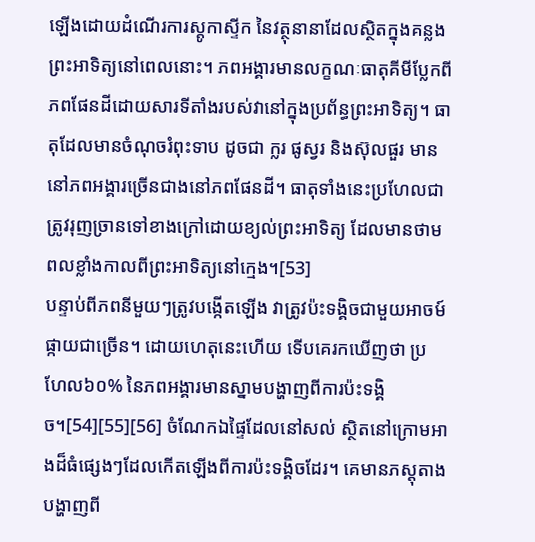ឡើងដោយដំណើរការស្តូកាស្ទីក នៃវត្ថុនានាដែលស្ថិតក្នុងគន្លងព្រះអាទិត្យនៅពេលនោះ។ ភពអង្គារមានលក្ខណៈធាតុគីមីប្លែកពីភពផែនដីដោយសារទីតាំងរបស់វានៅក្នុងប្រព័ន្ធព្រះអាទិត្យ។ ធាតុដែលមានចំណុចរំពុះទាប ដូចជា ក្លរ ផូស្វរ និងស៊ុលផួរ មាននៅភពអង្គារច្រើនជាងនៅភពផែនដី។ ធាតុទាំងនេះប្រហែលជាត្រូវរុញច្រានទៅខាងក្រៅដោយខ្យល់ព្រះអាទិត្យ ដែលមានថាមពលខ្លាំងកាលពីព្រះអាទិត្យនៅក្មេង។[53]
បន្ទាប់ពីភពនីមួយៗត្រូវបង្កើតឡើង វាត្រូវប៉ះទង្គិចជាមួយអាចម៍ផ្កាយជាច្រើន។ ដោយហេតុនេះហើយ ទើបគេរកឃើញថា ប្រហែល៦០% នៃភពអង្គារមានស្នាមបង្ហាញពីការប៉ះទង្គិច។[54][55][56] ចំណែកឯផ្ទៃដែលនៅសល់ ស្ថិតនៅក្រោមអាងដ៏ធំផ្សេងៗដែលកើតឡើងពីការប៉ះទង្គិចដែរ។ គេមានភស្តុតាងបង្ហាញពី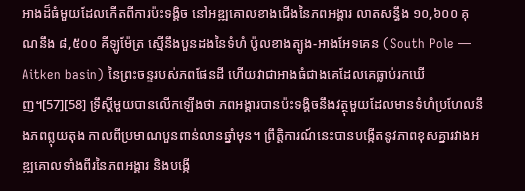អាងដ៏ធំមួយដែលកើតពីការប៉ះទង្គិច នៅអឌ្ឍគោលខាងជើងនៃភពអង្គារ លាតសន្ធឹង ១០,៦០០ គុណនឹង ៨,៥០០ គីឡូម៉ែត្រ ស្មើនឹងបួនដងនៃទំហំ ប៉ូលខាងត្បូង-អាងអែទគេន (South Pole — Aitken basin) នៃព្រះចន្ទរបស់ភពផែនដី ហើយវាជាអាងធំជាងគេដែលគេធ្លាប់រកឃើញ។[57][58] ទ្រឹស្ដីមួយបានលើកឡើងថា ភពអង្គារបានប៉ះទង្គិចនឹងវត្ថុមួយដែលមានទំហំប្រហែលនឹងភពព្លុយតុង កាលពីប្រមាណបួនពាន់លានឆ្នាំមុន។ ព្រឹត្តិការណ៍នេះបានបង្កើតនូវភាពខុសគ្នារវាងអឌ្ឍគោលទាំងពីរនៃភពអង្គារ និងបង្កើ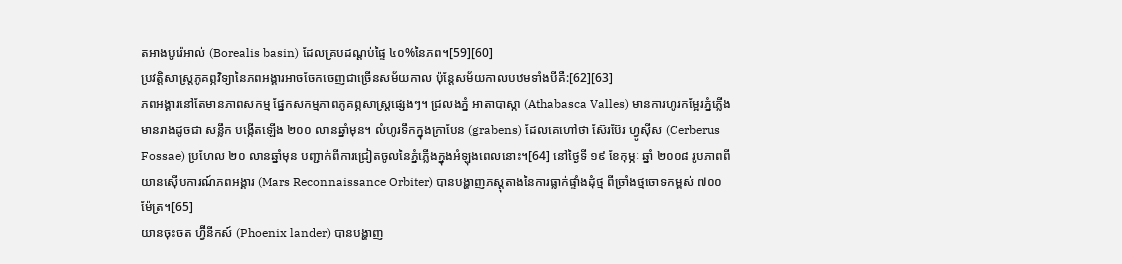តអាងបូរ៉េអាល់ (Borealis basin) ដែលគ្របដណ្ដប់ផ្ទៃ ៤០%នៃភព។[59][60]
ប្រវត្តិសាស្ត្រភូគព្ភវិទ្យានៃភពអង្គារអាចចែកចេញជាច្រើនសម័យកាល ប៉ុន្តែសម័យកាលបឋមទាំងបីគឺ:[62][63]
ភពអង្គារនៅតែមានភាពសកម្ម ផ្នែកសកម្មភាពភូគព្ភសាស្ត្រផ្សេងៗ។ ជ្រលងភ្នំ អាតាបាស្កា (Athabasca Valles) មានការហូរកម្អែរភ្នំភ្លើង មានរាងដូចជា សន្លឹក បង្កើតឡើង ២០០ លានឆ្នាំមុន។ លំហូរទឹកក្នុងក្រាបែន (grabens) ដែលគេហៅថា ស៊ែរប៊ែរ ហ្វូស៊ីស (Cerberus Fossae) ប្រហែល ២០ លានឆ្នាំមុន បញ្ជាក់ពីការជ្រៀតចូលនៃភ្នំភ្លើងក្នុងអំឡុងពេលនោះ។[64] នៅថ្ងៃទី ១៩ ខែកុម្ភៈ ឆ្នាំ ២០០៨ រូបភាពពី យានស៊ើបការណ៍ភពអង្គារ (Mars Reconnaissance Orbiter) បានបង្ហាញភស្តុតាងនៃការធ្លាក់ផ្ទាំងដុំថ្ម ពីច្រាំងថ្មចោទកម្ពស់ ៧០០ ម៉ែត្រ។[65]
យានចុះចត ហ្វ៊ីនីកស៍ (Phoenix lander) បានបង្ហាញ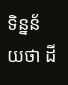ទិន្នន័យថា ដី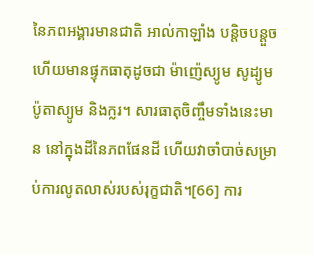នៃភពអង្គារមានជាតិ អាល់កាឡាំង បន្តិចបន្តួច ហើយមានផ្ទុកធាតុដូចជា ម៉ាញ៉េស្យូម សូដ្យូម ប៉ូតាស្យូម និងក្លរ។ សារធាតុចិញ្ចឹមទាំងនេះមាន នៅក្នុងដីនៃភពផែនដី ហើយវាចាំបាច់សម្រាប់ការលូតលាស់របស់រុក្ខជាតិ។[66] ការ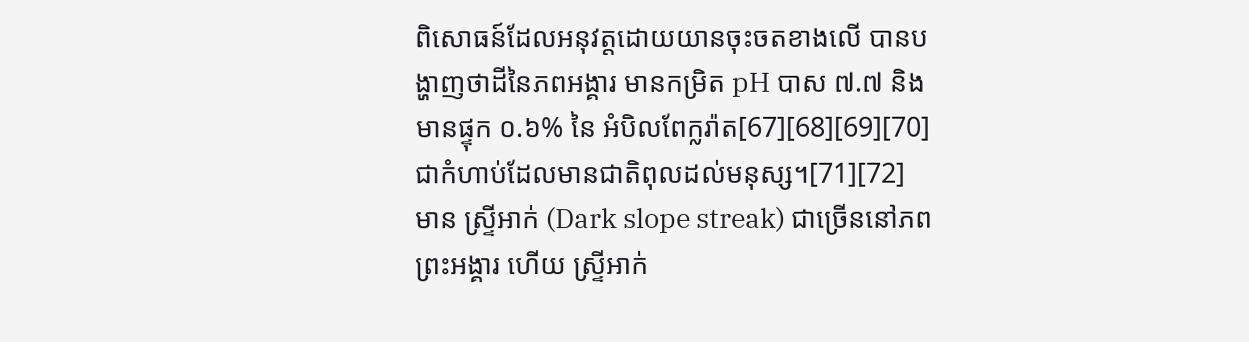ពិសោធន៍ដែលអនុវត្តដោយយានចុះចតខាងលើ បានបង្ហាញថាដីនៃភពអង្គារ មានកម្រិត pH បាស ៧.៧ និងមានផ្ទុក ០.៦% នៃ អំបិលពែក្លរ៉ាត[67][68][69][70] ជាកំហាប់ដែលមានជាតិពុលដល់មនុស្ស។[71][72]
មាន ស្ទ្រីអាក់ (Dark slope streak) ជាច្រើននៅភពព្រះអង្គារ ហើយ ស្ទ្រីអាក់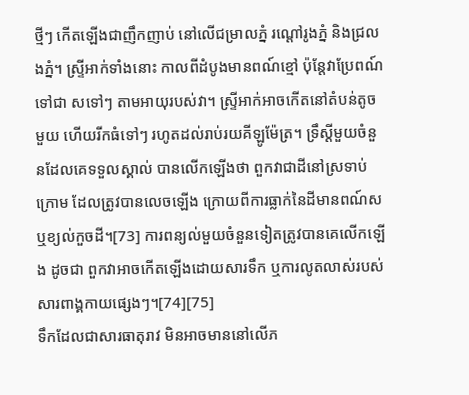ថ្មីៗ កើតឡើងជាញឹកញាប់ នៅលើជម្រាលភ្នំ រណ្ដៅរូងភ្នំ និងជ្រលងភ្នំ។ ស្ទ្រីអាក់ទាំងនោះ កាលពីដំបូងមានពណ៍ខ្មៅ ប៉ុន្តែវាប្រែពណ៍ទៅជា សទៅៗ តាមអាយុរបស់វា។ ស្ទ្រីអាក់អាចកើតនៅតំបន់តូចមួយ ហើយរីកធំទៅៗ រហូតដល់រាប់រយគីឡូម៉ែត្រ។ ទ្រឹស្ដីមួយចំនួនដែលគេទទួលស្គាល់ បានលើកឡើងថា ពួកវាជាដីនៅស្រទាប់ក្រោម ដែលត្រូវបានលេចឡើង ក្រោយពីការធ្លាក់នៃដីមានពណ៍ស ឬខ្យល់កួចដី។[73] ការពន្យល់មួយចំនួនទៀតត្រូវបានគេលើកឡើង ដូចជា ពួកវាអាចកើតឡើងដោយសារទឹក ឬការលូតលាស់របស់សារពាង្គកាយផ្សេងៗ។[74][75]
ទឹកដែលជាសារធាតុរាវ មិនអាចមាននៅលើភ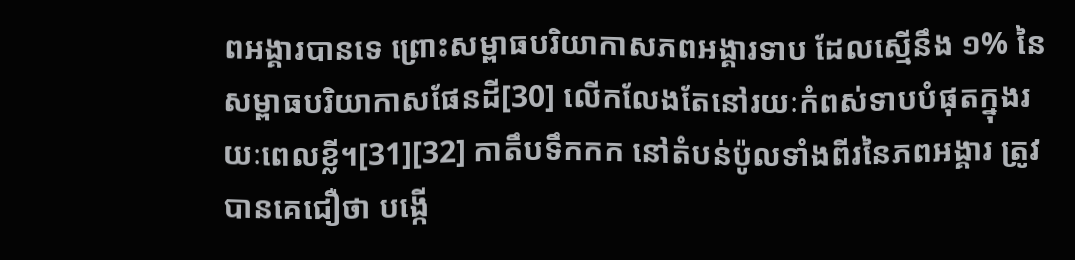ពអង្គារបានទេ ព្រោះសម្ពាធបរិយាកាសភពអង្គារទាប ដែលស្មើនឹង ១% នៃសម្ពាធបរិយាកាសផែនដី[30] លើកលែងតែនៅរយៈកំពស់ទាបបំផុតក្នុងរយៈពេលខ្លី។[31][32] កាតឹបទឹកកក នៅតំបន់ប៉ូលទាំងពីរនៃភពអង្គារ ត្រូវបានគេជឿថា បង្កើ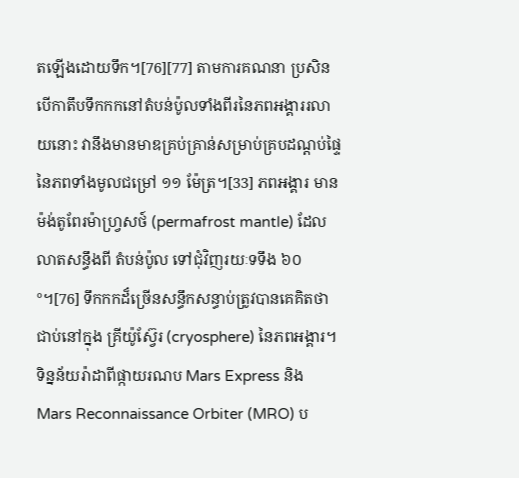តឡើងដោយទឹក។[76][77] តាមការគណនា ប្រសិនបើកាតឹបទឹកកកនៅតំបន់ប៉ូលទាំងពីរនៃភពអង្គាររលាយនោះ វានឹងមានមាឌគ្រប់គ្រាន់សម្រាប់គ្របដណ្ដប់ផ្ទៃនៃភពទាំងមូលជម្រៅ ១១ ម៉ែត្រ។[33] ភពអង្គារ មាន ម៉ង់តូពែរម៉ាហ្វ្រសថ៍ (permafrost mantle) ដែលលាតសន្ធឹងពី តំបន់ប៉ូល ទៅជុំវិញរយៈទទឹង ៦០°។[76] ទឹកកកដ៏ច្រើនសន្ធឹកសន្ធាប់ត្រូវបានគេគិតថាជាប់នៅក្នុង គ្រីយ៉ូស្វ៊ែរ (cryosphere) នៃភពអង្គារ។ ទិន្នន័យរ៉ាដាពីផ្កាយរណប Mars Express និង Mars Reconnaissance Orbiter (MRO) ប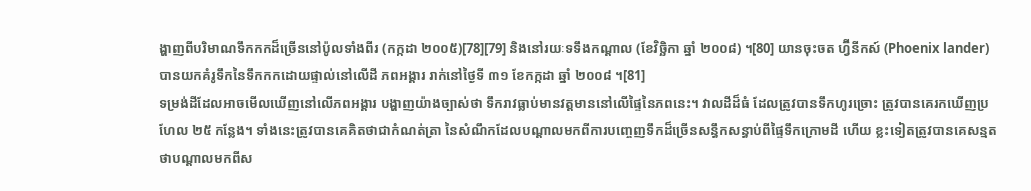ង្ហាញពីបរិមាណទឹកកកដ៏ច្រើននៅប៉ូលទាំងពីរ (កក្កដា ២០០៥)[78][79] និងនៅរយៈទទឹងកណ្តាល (ខែវិច្ឆិកា ឆ្នាំ ២០០៨) ។[80] យានចុះចត ហ្វ៊ីនីកស៍ (Phoenix lander) បានយកគំរូទឹកនៃទឹកកកដោយផ្ទាល់នៅលើដី ភពអង្គារ រាក់នៅថ្ងៃទី ៣១ ខែកក្កដា ឆ្នាំ ២០០៨ ។[81]
ទម្រង់ដីដែលអាចមើលឃើញនៅលើភពអង្គារ បង្ហាញយ៉ាងច្បាស់ថា ទឹករាវធ្លាប់មានវត្តមាននៅលើផ្ទៃនៃភពនេះ។ វាលដីដ៏ធំ ដែលត្រូវបានទឹកហូរច្រោះ ត្រូវបានគេរកឃើញប្រហែល ២៥ កន្លែង។ ទាំងនេះត្រូវបានគេគិតថាជាកំណត់ត្រា នៃសំណឹកដែលបណ្តាលមកពីការបញ្ចេញទឹកដ៏ច្រើនសន្ធឹកសន្ធាប់ពីផ្ទៃទឹកក្រោមដី ហើយ ខ្លះទៀតត្រូវបានគេសន្មតថាបណ្តាលមកពីស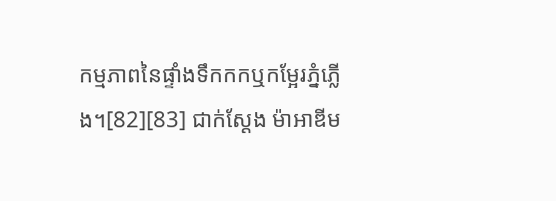កម្មភាពនៃផ្ទាំងទឹកកកឬកម្អែរភ្នំភ្លើង។[82][83] ជាក់ស្ដែង ម៉ាអាឌីម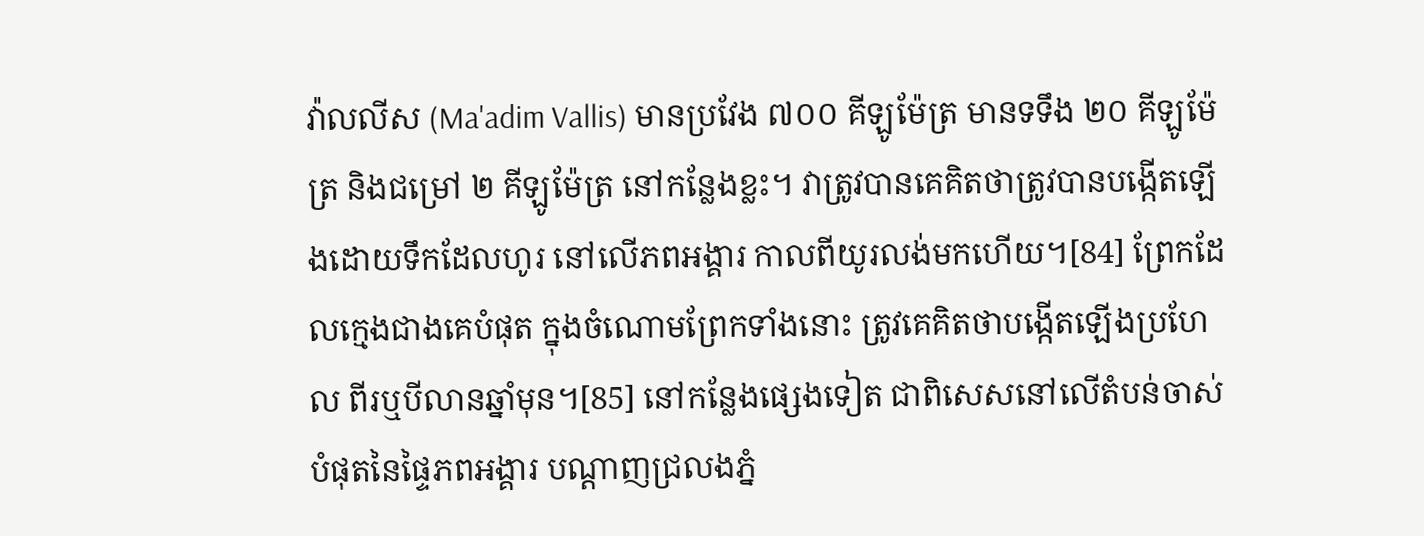វ៉ាលលីស (Ma'adim Vallis) មានប្រវែង ៧០០ គីឡូម៉ែត្រ មានទទឹង ២០ គីឡូម៉ែត្រ និងជម្រៅ ២ គីឡូម៉ែត្រ នៅកន្លែងខ្លះ។ វាត្រូវបានគេគិតថាត្រូវបានបង្កើតឡើងដោយទឹកដែលហូរ នៅលើភពអង្គារ កាលពីយូរលង់មកហើយ។[84] ព្រែកដែលក្មេងជាងគេបំផុត ក្នុងចំណោមព្រែកទាំងនោះ ត្រូវគេគិតថាបង្កើតឡើងប្រហែល ពីរឬបីលានឆ្នាំមុន។[85] នៅកន្លែងផ្សេងទៀត ជាពិសេសនៅលើតំបន់ចាស់បំផុតនៃផ្ទៃភពអង្គារ បណ្តាញជ្រលងភ្នំ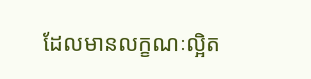ដែលមានលក្ខណៈល្អិត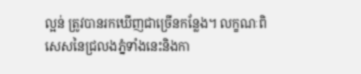ល្អន់ ត្រូវបានរកឃើញជាច្រើនកន្លែង។ លក្ខណៈពិសេសនៃជ្រលងភ្នំទាំងនេះនិងកា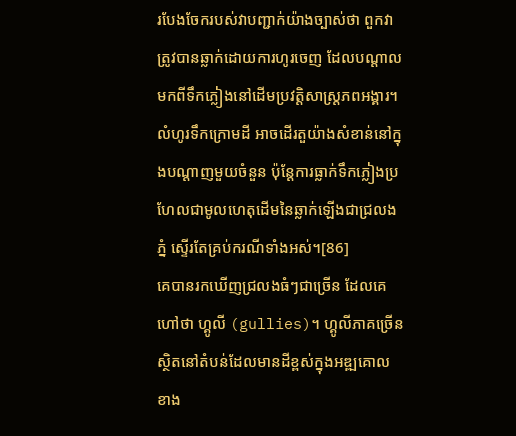របែងចែករបស់វាបញ្ជាក់យ៉ាងច្បាស់ថា ពួកវាត្រូវបានឆ្លាក់ដោយការហូរចេញ ដែលបណ្តាលមកពីទឹកភ្លៀងនៅដើមប្រវត្តិសាស្ត្រភពអង្គារ។ លំហូរទឹកក្រោមដី អាចដើរតួយ៉ាងសំខាន់នៅក្នុងបណ្តាញមួយចំនួន ប៉ុន្តែការធ្លាក់ទឹកភ្លៀងប្រហែលជាមូលហេតុដើមនៃឆ្លាក់ឡើងជាជ្រលងភ្នំ ស្ទើរតែគ្រប់ករណីទាំងអស់។[86]
គេបានរកឃើញជ្រលងធំៗជាច្រើន ដែលគេហៅថា ហ្គូលី (gullies)។ ហ្គូលីភាគច្រើន ស្ថិតនៅតំបន់ដែលមានដីខ្ពស់ក្នុងអឌ្ឍគោលខាង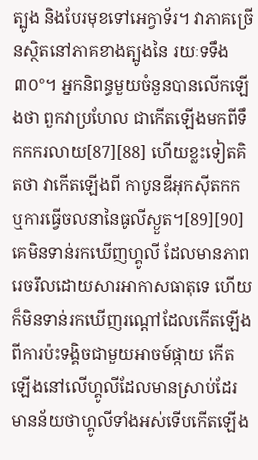ត្បូង និងបែរមុខទៅអេក្វាទ័រ។ វាភាគច្រើនស្ថិតនៅភាគខាងត្បូងនៃ រយៈទទឹង ៣០°។ អ្នកនិពន្ធមួយចំនួនបានលើកឡើងថា ពួកវាប្រហែល ជាកើតឡើងមកពីទឹកកករលាយ[87][88] ហើយខ្លះទៀតគិតថា វាកើតឡើងពី កាបូនឌីអុកស៊ីតកក ឬការធ្វើចលនានៃធូលីស្ងួត។[89][90] គេមិនទាន់រកឃើញហ្គូលី ដែលមានភាពរេចរឹលដោយសារអាកាសធាតុទេ ហើយក៏មិនទាន់រកឃើញរណ្ដៅដែលកើតឡើងពីការប៉ះទង្គិចជាមួយអាចម៍ផ្កាយ កើតឡើងនៅលើហ្គូលីដែលមានស្រាប់ដែរ មានន័យថាហ្គូលីទាំងអស់ទើបកើតឡើង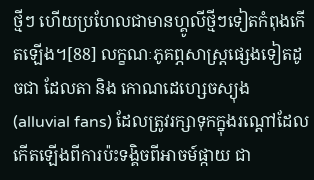ថ្មីៗ ហើយប្រហែលជាមានហ្គូលីថ្មីៗទៀតកំពុងកើតឡើង។[88] លក្ខណៈភូគព្ភសាស្ត្រផ្សេងទៀតដូចជា ដែលតា និង កោណដេហ្សេចស្យុង (alluvial fans) ដែលត្រូវរក្សាទុកក្នុងរណ្ដៅដែលកើតឡើងពីការប៉ះទង្គិចពីអាចម៍ផ្កាយ ជា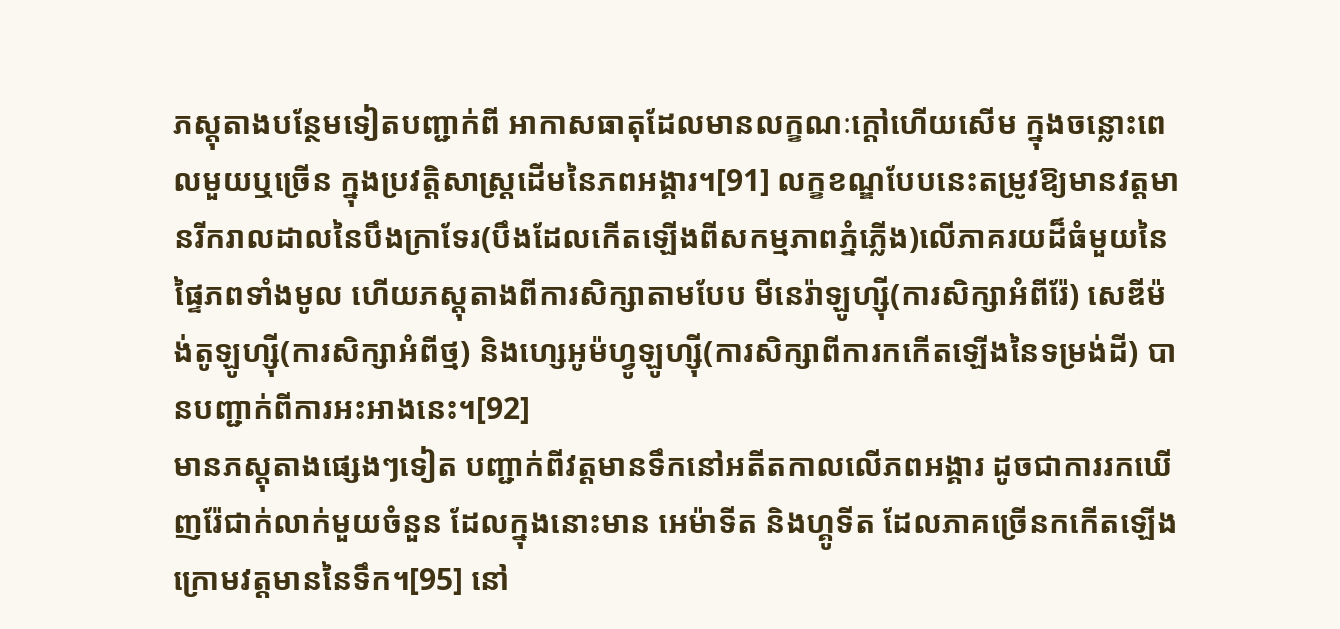ភស្តុតាងបន្ថែមទៀតបញ្ជាក់ពី អាកាសធាតុដែលមានលក្ខណៈក្ដៅហើយសើម ក្នុងចន្លោះពេលមួយឬច្រើន ក្នុងប្រវត្តិសាស្ត្រដើមនៃភពអង្គារ។[91] លក្ខខណ្ឌបែបនេះតម្រូវឱ្យមានវត្តមានរីករាលដាលនៃបឹងក្រាទែរ(បឹងដែលកើតឡើងពីសកម្មភាពភ្នំភ្លើង)លើភាគរយដ៏ធំមួយនៃផ្ទៃភពទាំងមូល ហើយភស្តុតាងពីការសិក្សាតាមបែប មីនេរ៉ាឡូហ្ស៊ី(ការសិក្សាអំពីរ៉ែ) សេឌីម៉ង់តូឡូហ្ស៊ី(ការសិក្សាអំពីថ្ម) និងហ្សេអូម៉ហ្វូឡូហ្ស៊ី(ការសិក្សាពីការកកើតឡើងនៃទម្រង់ដី) បានបញ្ជាក់ពីការអះអាងនេះ។[92]
មានភស្តុតាងផ្សេងៗទៀត បញ្ជាក់ពីវត្តមានទឹកនៅអតីតកាលលើភពអង្គារ ដូចជាការរកឃើញរ៉ែជាក់លាក់មួយចំនួន ដែលក្នុងនោះមាន អេម៉ាទីត និងហ្គូទីត ដែលភាគច្រើនកកើតឡើងក្រោមវត្តមាននៃទឹក។[95] នៅ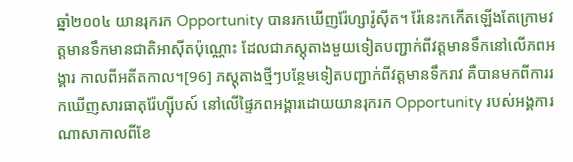ឆ្នាំ២០០៤ យានរុករក Opportunity បានរកឃើញរ៉ែហ្សារ៉ូស៊ីត។ រ៉ែនេះកកើតឡើងតែក្រោមវត្តមានទឹកមានជាតិអាស៊ីតប៉ុណ្ណោះ ដែលជាភស្តុតាងមួយទៀតបញ្ជាក់ពីវត្តមានទឹកនៅលើភពអង្គារ កាលពីអតីតកាល។[96] ភស្តុតាងថ្មីៗបន្ថែមទៀតបញ្ជាក់ពីវត្តមានទឹករាវ គឺបានមកពីការរកឃើញសារធាតុរ៉ែហ្ស៊ីបស៍ នៅលើផ្ទៃភពអង្គារដោយយានរុករក Opportunity របស់អង្គការណាសាកាលពីខែ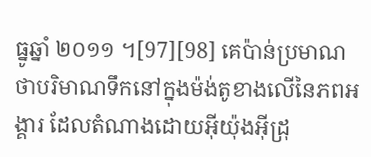ធ្នូឆ្នាំ ២០១១ ។[97][98] គេប៉ាន់ប្រមាណថាបរិមាណទឹកនៅក្នុងម៉ង់តូខាងលើនៃភពអង្គារ ដែលតំណាងដោយអ៊ីយ៉ុងអ៊ីដ្រុ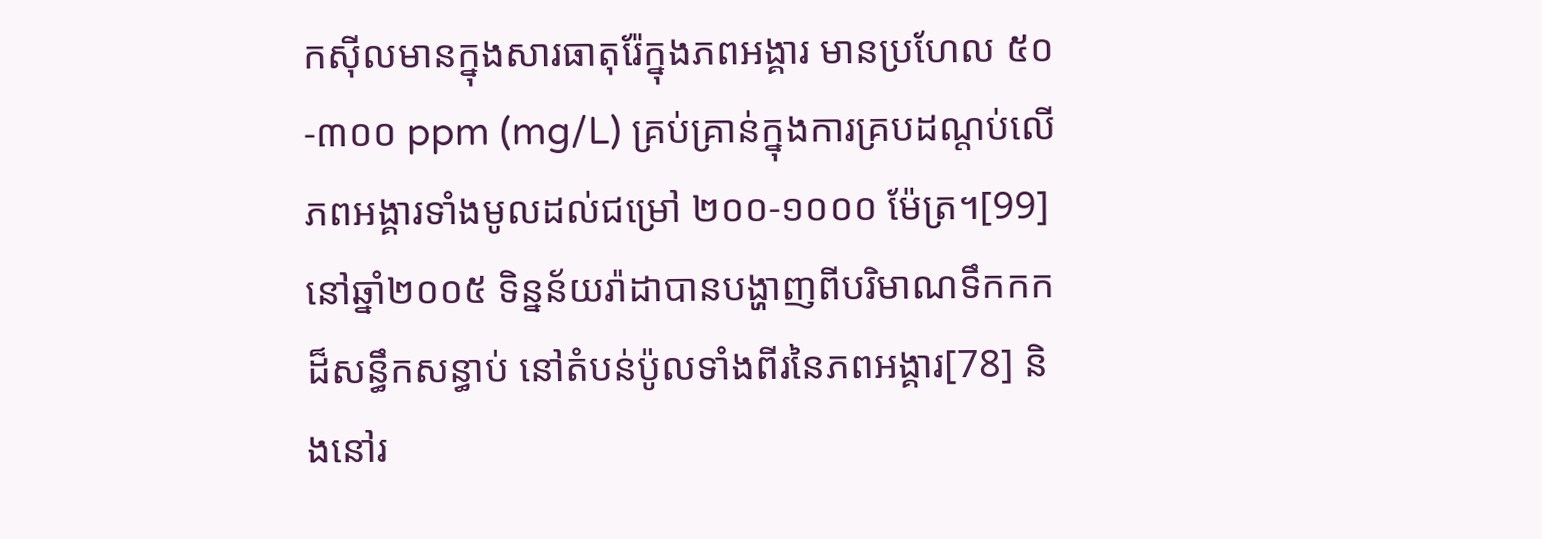កស៊ីលមានក្នុងសារធាតុរ៉ែក្នុងភពអង្គារ មានប្រហែល ៥០-៣០០ ppm (mg/L) គ្រប់គ្រាន់ក្នុងការគ្របដណ្តប់លើភពអង្គារទាំងមូលដល់ជម្រៅ ២០០-១០០០ ម៉ែត្រ។[99]
នៅឆ្នាំ២០០៥ ទិន្នន័យរ៉ាដាបានបង្ហាញពីបរិមាណទឹកកកដ៏សន្ធឹកសន្ធាប់ នៅតំបន់ប៉ូលទាំងពីរនៃភពអង្គារ[78] និងនៅរ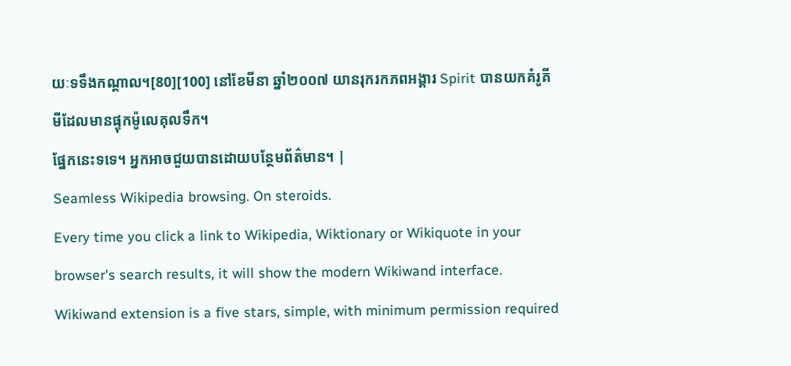យៈទទឹងកណ្ដាល។[80][100] នៅខែមីនា ឆ្នាំ២០០៧ យានរុករកភពអង្គារ Spirit បានយកគំរូគីមីដែលមានផ្ទុកម៉ូលេគុលទឹក។
ផ្នែកនេះទទេ។ អ្នកអាចជួយបានដោយបន្ថែមព័ត៌មាន។ |
Seamless Wikipedia browsing. On steroids.
Every time you click a link to Wikipedia, Wiktionary or Wikiquote in your browser's search results, it will show the modern Wikiwand interface.
Wikiwand extension is a five stars, simple, with minimum permission required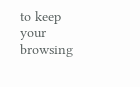to keep your browsing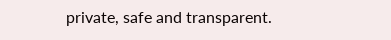private, safe and transparent.